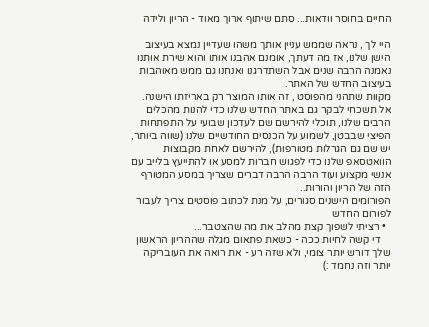החיים בחוסר וודאות... סתם שיתוף ארוך מאוד - הריון ולידה

היי לך , נראה שממש עניין אותך משהו שעדיין נמצא בעיצוב הישן שלנו, אז מה דעתך, אומנם אהבנו אותו והוא שירת אותנו נאמנה הרבה שנים אבל השתדרגנו ואנחנו גם ממש מאוהבות בעיצוב החדש של האתר.
מקוות שתהני מהפוסט , זה אותו המוצר רק באריזתו הישנה.
אל תשכחי לבקר גם באתר החדש שלנו כדי להנות מהכלים הרבים שלנו, תוכלי להירשם שם לעדכון שבועי על התפתחות הפיצי שבבטן, לשמוע על הכנסים החודשיים שלנו (שווה ביותר, יש שם גם הגרלות מטורפות), להירשם לאחת מקבוצות הוואטסאפ שלנו כדי לפגוש חברות למסע או להתייעץ בלייב עם אנשי מקצוע ועוד הרבה הרבה דברים שצריך במסע המטורף הזה של הריון והורות..
הפורומים הישנים סגורים, על מנת לכתוב פוסטים צריך לעבור לפורום החדש
  • רציתי לשפוך קצת מהלב את מה שהצטבר...
    די קשה לחיות ככה - כשאת פתאום מגלה שההריון הראשון שלך דורש יותר צומי, ולא שזה רע - את רואה את העובריקה יותר וזה נחמד :)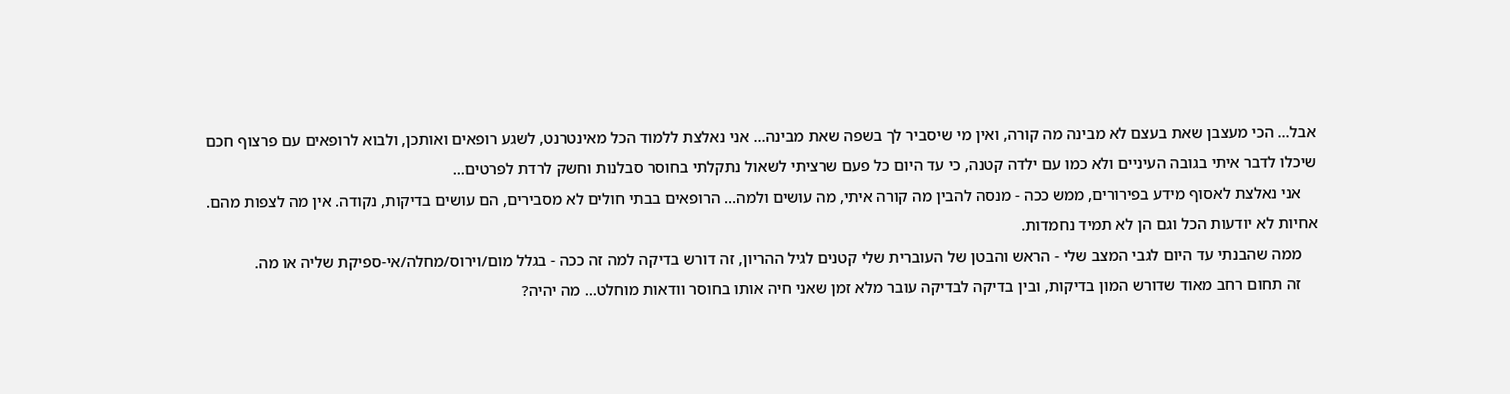אבל... הכי מעצבן שאת בעצם לא מבינה מה קורה, ואין מי שיסביר לך בשפה שאת מבינה... אני נאלצת ללמוד הכל מאינטרנט, לשגע רופאים ואותכן, ולבוא לרופאים עם פרצוף חכם שיכלו לדבר איתי בגובה העיניים ולא כמו עם ילדה קטנה, כי עד היום כל פעם שרציתי לשאול נתקלתי בחוסר סבלנות וחשק לרדת לפרטים...
    אני נאלצת לאסוף מידע בפירורים, ממש ככה - מנסה להבין מה קורה איתי, מה עושים ולמה... הרופאים בבתי חולים לא מסבירים, הם עושים בדיקות, נקודה. אין מה לצפות מהם. אחיות לא יודעות הכל וגם הן לא תמיד נחמדות.
    ממה שהבנתי עד היום לגבי המצב שלי - הראש והבטן של העוברית שלי קטנים לגיל ההריון, זה דורש בדיקה למה זה ככה - בגלל מום/וירוס/מחלה/אי-ספיקת שליה או מה.
    זה תחום רחב מאוד שדורש המון בדיקות, ובין בדיקה לבדיקה עובר מלא זמן שאני חיה אותו בחוסר וודאות מוחלט... מה יהיה?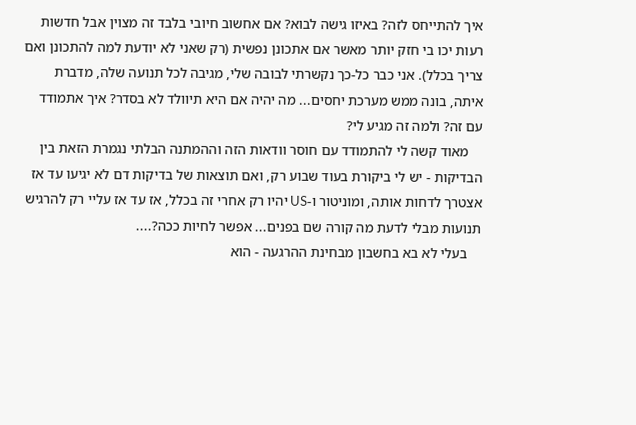איך להתייחס לזה? באיזו גישה לבוא? אם אחשוב חיובי בלבד זה מצוין אבל חדשות רעות יכו בי חזק יותר מאשר אם אתכונן נפשית (רק שאני לא יודעת למה להתכונן ואם צריך בכלל). אני כבר כל-כך נקשרתי לבובה שלי, מגיבה לכל תנועה שלה, מדברת איתה, בונה ממש מערכת יחסים... מה יהיה אם היא תיוולד לא בסדר? איך אתמודד עם זה? ולמה זה מגיע לי?
    מאוד קשה לי להתמודד עם חוסר וודאות הזה וההמתנה הבלתי נגמרת הזאת בין הבדיקות - יש לי ביקורת בעוד שבוע רק, ואם תוצאות של בדיקות דם לא יגיעו עד אז אצטרך לדחות אותה, ומוניטור ו-US יהיו רק אחרי זה בכלל, אז עד אז עליי רק להרגיש תנועות מבלי לדעת מה קורה שם בפנים... אפשר לחיות ככה?....
    בעלי לא בא בחשבון מבחינת ההרגעה - הוא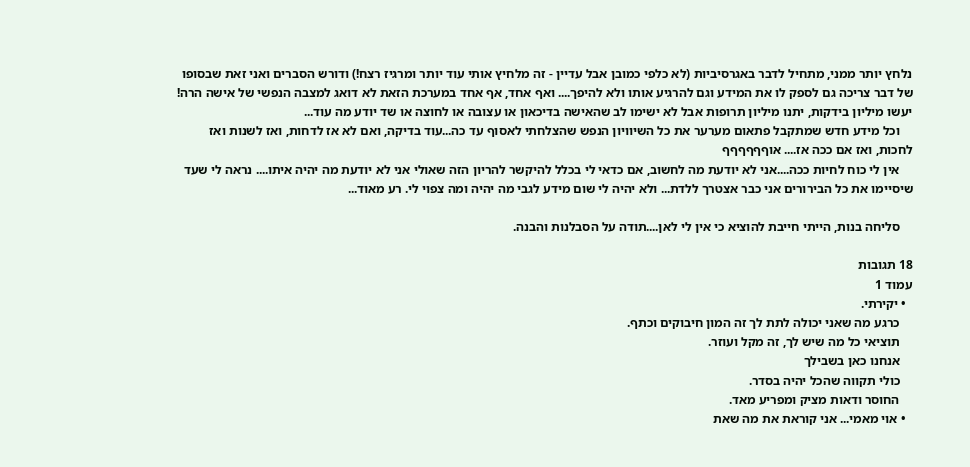נלחץ יותר ממני, מתחיל לדבר באגרסיביות (לא כלפי כמובן אבל עדיין - זה מלחיץ אותי עוד יותר ומרגיז רצח!) ודורש הסברים ואני זאת שבסופו של דבר צריכה גם לספק לו את המידע וגם להרגיע אותו ולא להיפך.... ואף אחד, אף אחד במערכת הזאת לא דואג למצבה הנפשי של אישה הרה! יעשו מיליון בידקות, יתנו מיליון תרופות אבל לא ישימו לב שהאישה בדיכאון או עצובה או לחוצה או שד יודע מה עוד...
    וכל מידע חדש שמתקבל פתאום מערער את כל השיוויון הנפש שהצלחתי לאסוף עד כה...עוד בדיקה, ואם לא אז לדחות, ואז לשנות ואז לחכות, ואז אם ככה אז.... אוףףףףףף
    אין לי כוח לחיות ככה....אני לא יודעת מה לחשוב, אם כדאי לי בכלל להיקשר להריון הזה שאולי אני לא יודעת מה יהיה איתו.... נראה לי שעד שיסיימו את כל הבירורים אני כבר אצטרך ללדת... ולא יהיה לי שום מידע לגבי מה יהיה ומה צפוי לי. רע מאוד...

    סליחה בנות, הייתי חייבת להוציא כי אין לי לאן....תודה על הסבלנות והבנה.

18 תגובות
עמוד 1
  • יקירתי.
    כרגע מה שאני יכולה לתת לך זה המון חיבוקים וכתף.
    תוציאי כל מה שיש לך, זה מקל ועוזר.
    אנחנו כאן בשבילך
    כולי תקווה שהכל יהיה בסדר.
    החוסר ודאות מציק ומפריע מאד.
  • אוי מאמי... אני קוראת את מה שאת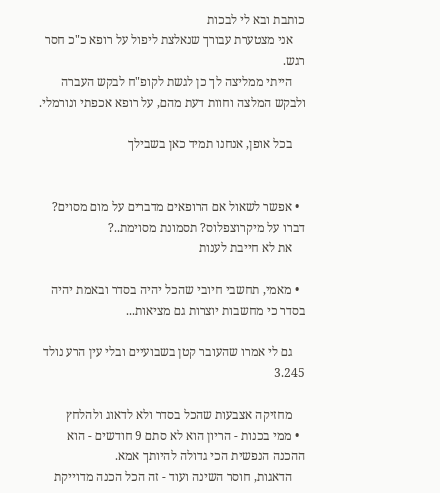כותבת ובא לי לבכות
    אני מצטערת עבורך שנאלצת ליפול על רופא כ"כ חסר רגש.
    הייתי ממליצה לך כן לגשת לקופ"ח לבקש העברה ולבקש המלצה וחוות דעת מהם, על רופא אכפתי ונורמלי.

    בכל אופן, אנחנו תמיד כאן בשבילך


  • אפשר לשאול אם הרופאים מדברים על מום מסוים? דברו על מיקרוצפלוס? תסמונת מסוימת..?
    את לא חייבת לענות

  • מאמי, תחשבי חיובי שהכל יהיה בסדר ובאמת יהיה בסדר כי מחשבות יוצרות גם מציאות...

    גם לי אמרו שהעובר קטן בשבועיים ובלי עין הרע נולד 3.245

    מחזיקה אצבעות שהכל בסדר ולא לדאוג ולהלחץ
  • ממי בכנות - הריון הוא לא סתם 9 חודשים - הוא ההכנה הנפשית הכי גדולה להיותך אמא.
    הדאגות, חוסר השינה ועוד - זה הכל הכנה מדוייקת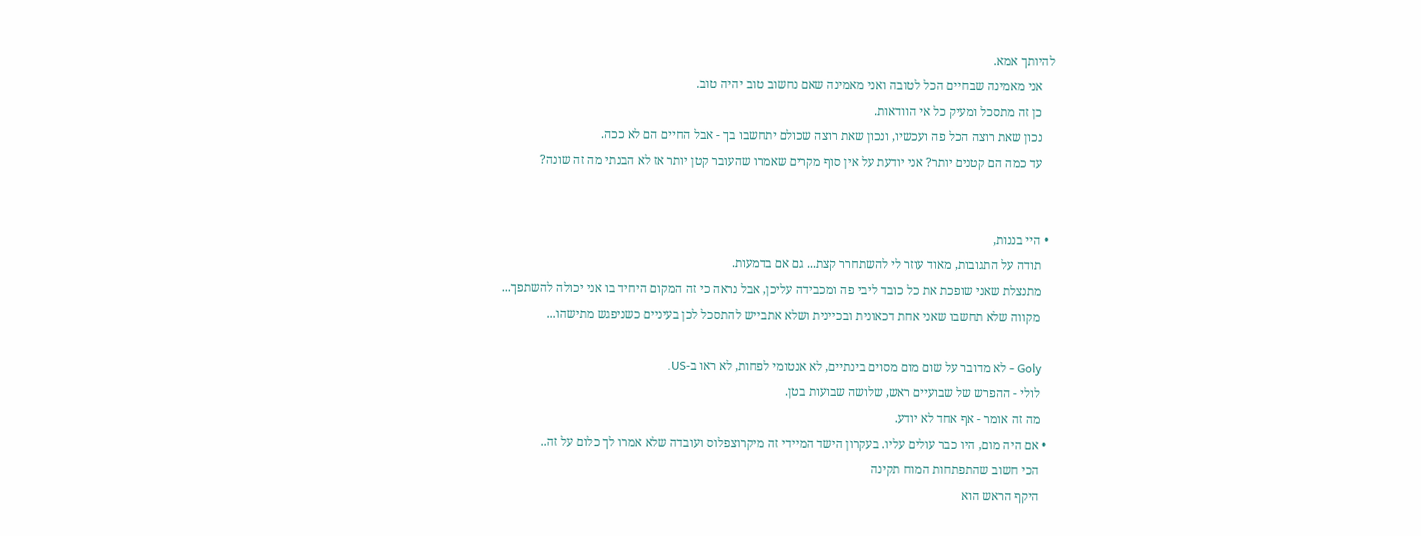להיותך אמא.
    אני מאמינה שבחיים הכל לטובה ואני מאמינה שאם נחשוב טוב יהיה טוב.
    כן זה מתסכל ומעיק כל אי הוודאות.
    נכון שאת רוצה הכל פה ועכשיו, ונכון שאת רוצה שכולם יתחשבו בך - אבל החיים הם לא ככה.
    עד כמה הם קטנים יותר? אני יודעת על אין סוף מקרים שאמרו שהעובר קטן יותר אז לא הבנתי מה זה שונה?


  • היי בננות,
    תודה על התגובות, מאוד עוזר לי להשתחרר קצת... גם אם בדמעות.
    מתנצלת שאני שופכת את כל כובד ליבי פה ומכבידה עליכן, אבל נראה כי זה המקום היחיד בו אני יכולה להשתפך...
    מקווה שלא תחשבו שאני אחת דכאונית ובכיינית ושלא אתבייש להתסכל לכן בעיניים כשניפגש מתישהו...

    Goly - לא מדובר על שום מום מסוים בינתיים, לא אנטומי לפחות, לא ראו ב-US.
    לולי - ההפרש של שבועיים ראש, שלושה שבועות בטן.
    מה זה אומר - אף אחד לא יודע.
  • אם היה מום, היו כבר עולים עליו. בעקרון הישד המיידי זה מיקרוצפלוס ועובדה שלא אמרו לך כלום על זה..
    הכי חשוב שהתפתחות המוח תקינה
    היקף הראש הוא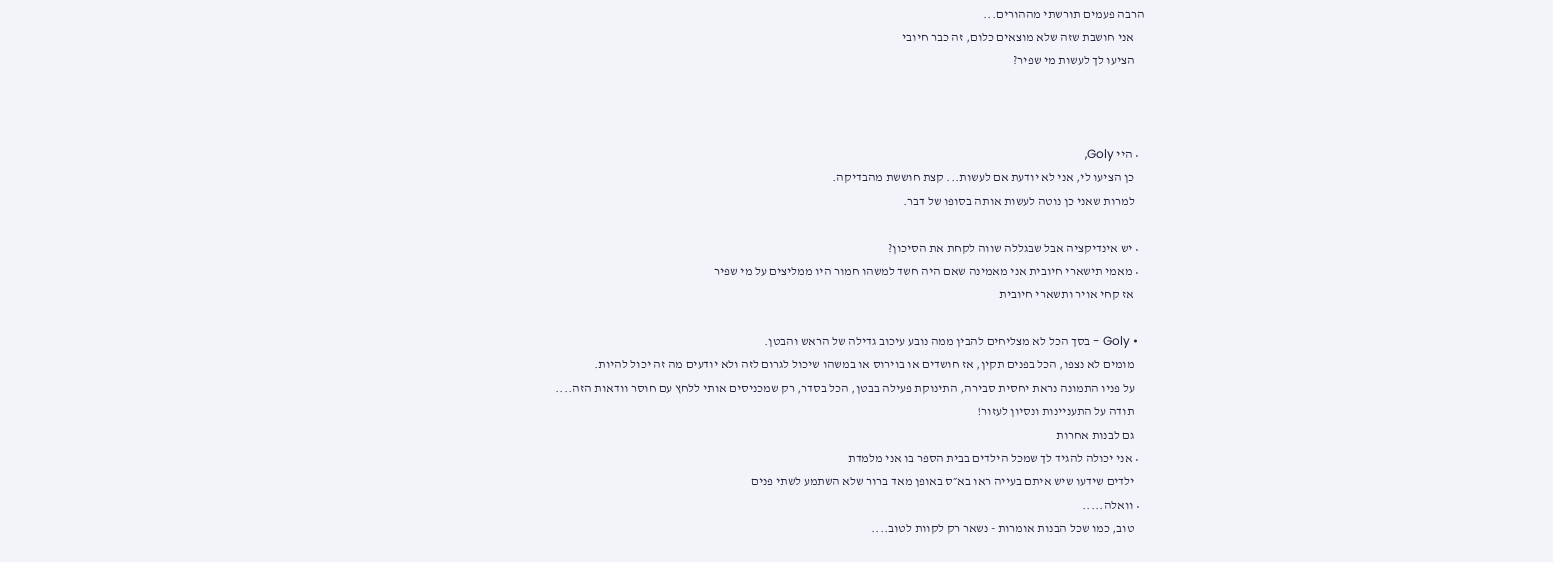הרבה פעמים תורשתי מההורים...
    אני חושבת שזה שלא מוצאים כלום, זה כבר חיובי
    הציעו לך לעשות מי שפיר?



  • היי Goly,
    כן הציעו לי, אני לא יודעת אם לעשות... קצת חוששת מהבדיקה.
    למרות שאני כן נוטה לעשות אותה בסופו של דבר.

  • יש אינדיקציה אבל שבגללה שווה לקחת את הסיכון?
  • מאמי תישארי חיובית אני מאמינה שאם היה חשד למשהו חמור היו ממליצים על מי שפיר
    אז קחי אויר ותשארי חיובית

  • Goly - בסך הכל לא מצליחים להבין ממה נובע עיכוב גדילה של הראש והבטן.
    מומים לא נצפו, הכל בפנים תקין, אז חושדים או בוירוס או במשהו שיכול לגרום לזה ולא יודעים מה זה יכול להיות.
    על פניו התמונה נראת יחסית סבירה, התינוקת פעילה בבטן, הכל בסדר, רק שמכניסים אותי ללחץ עם חוסר וודאות הזה....
    תודה על התעניינות ונסיון לעזור!
    גם לבנות אחרות
  • אני יכולה להגיד לך שמכל הילדים בבית הספר בו אני מלמדת
    ילדים שידעו שיש איתם בעייה ראו בא״ס באופן מאד ברור שלא השתמע לשתי פנים
  • וואלה.....
    טוב, כמו שכל הבנות אומרות - נשאר רק לקוות לטוב....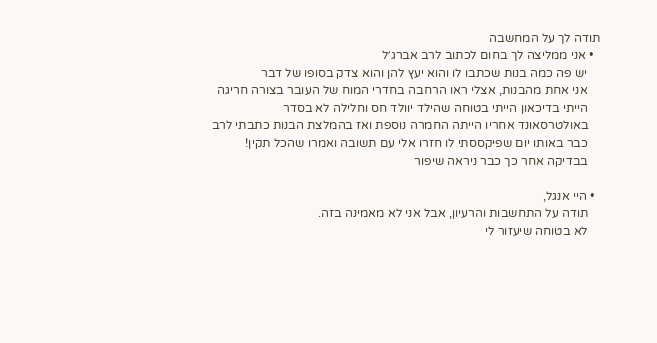תודה לך על המחשבה
  • אני ממליצה לך בחום לכתוב לרב אברג׳ל
    יש פה כמה בנות שכתבו לו והוא יעץ להן והוא צדק בסופו של דבר
    אני אחת מהבנות, אצלי ראו הרחבה בחדרי המוח של העובר בצורה חריגה
    הייתי בדיכאון הייתי בטוחה שהילד יוולד חס וחלילה לא בסדר
    באולטרסאונד אחריו הייתה החמרה נוספת ואז בהמלצת הבנות כתבתי לרב
    כבר באותו יום שפיקססתי לו חזרו אלי עם תשובה ואמרו שהכל תקין!
    בבדיקה אחר כך כבר ניראה שיפור

  • היי אנגל,
    תודה על התחשבות והרעיון, אבל אני לא מאמינה בזה.
    לא בטוחה שיעזור לי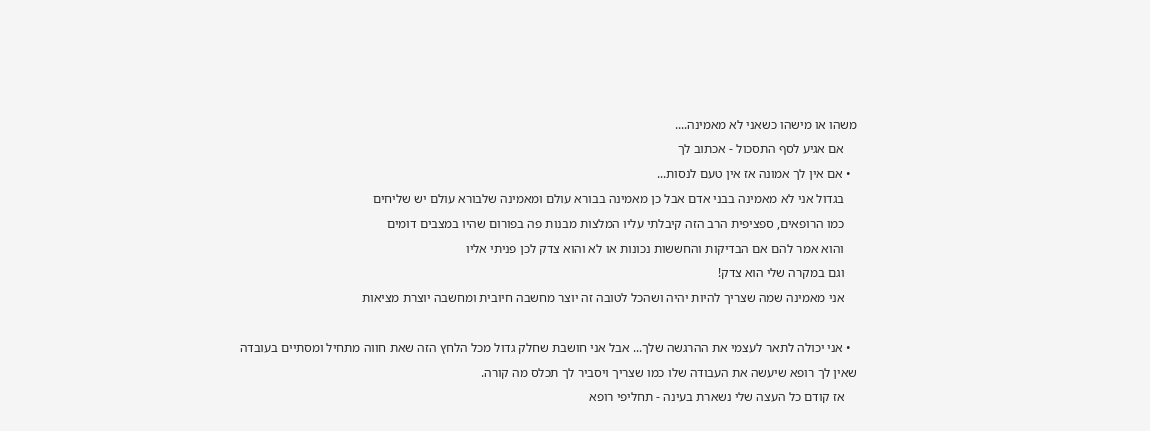משהו או מישהו כשאני לא מאמינה....
    אם אגיע לסף התסכול - אכתוב לך
  • אם אין לך אמונה אז אין טעם לנסות...
    בגדול אני לא מאמינה בבני אדם אבל כן מאמינה בבורא עולם ומאמינה שלבורא עולם יש שליחים
    כמו הרופאים, ספציפית הרב הזה קיבלתי עליו המלצות מבנות פה בפורום שהיו במצבים דומים
    והוא אמר להם אם הבדיקות והחששות נכונות או לא והוא צדק לכן פניתי אליו
    וגם במקרה שלי הוא צדק!
    אני מאמינה שמה שצריך להיות יהיה ושהכל לטובה זה יוצר מחשבה חיובית ומחשבה יוצרת מציאות

  • אני יכולה לתאר לעצמי את ההרגשה שלך... אבל אני חושבת שחלק גדול מכל הלחץ הזה שאת חווה מתחיל ומסתיים בעובדה שאין לך רופא שיעשה את העבודה שלו כמו שצריך ויסביר לך תכלס מה קורה.
    אז קודם כל העצה שלי נשארת בעינה - תחליפי רופא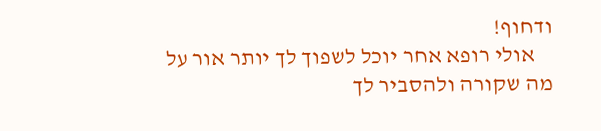ודחוף!
    אולי רופא אחר יוכל לשפוך לך יותר אור על מה שקורה ולהסביר לך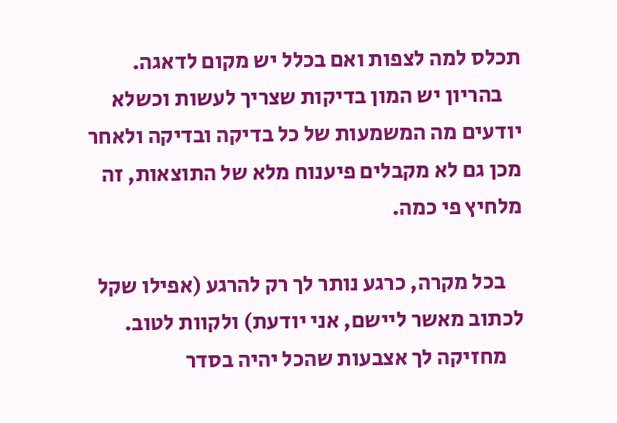תכלס למה לצפות ואם בכלל יש מקום לדאגה.
    בהריון יש המון בדיקות שצריך לעשות וכשלא יודעים מה המשמעות של כל בדיקה ובדיקה ולאחר מכן גם לא מקבלים פיענוח מלא של התוצאות, זה מלחיץ פי כמה.

    בכל מקרה, כרגע נותר לך רק להרגע (אפילו שקל לכתוב מאשר ליישם, אני יודעת) ולקוות לטוב.
    מחזיקה לך אצבעות שהכל יהיה בסדר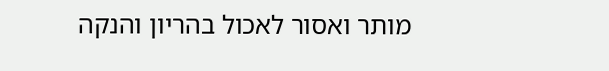מותר ואסור לאכול בהריון והנקה